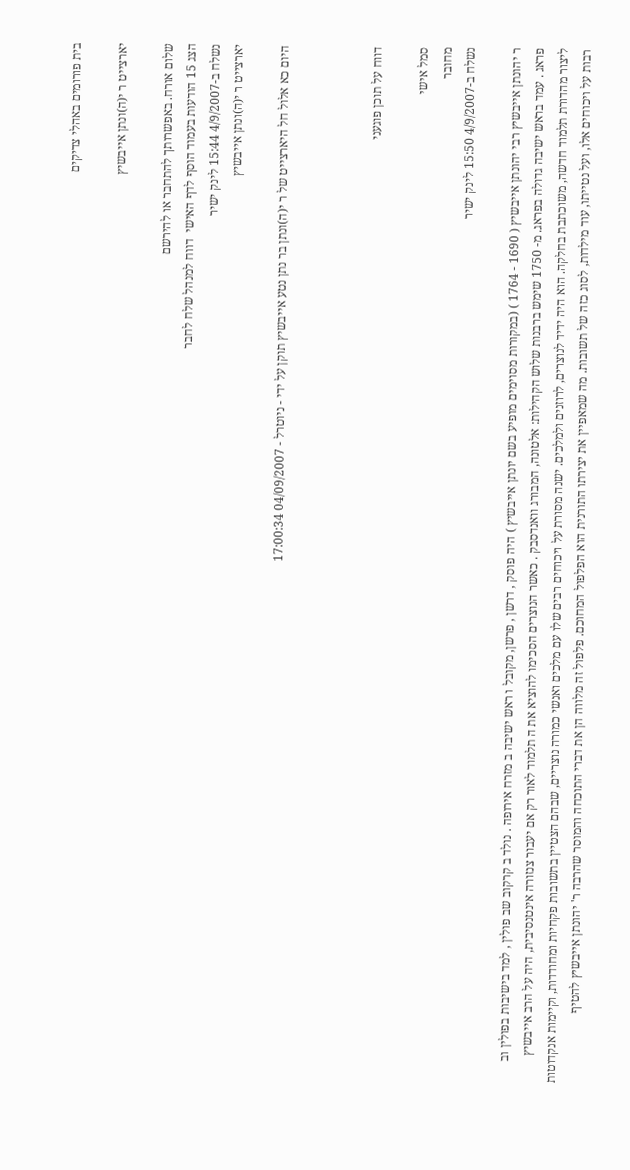בית פורומים באהלי צדיקים

יארצייט ר י(ה)ונתן אייבשיץ

שלום אורח. באפשרותך להתחבר או להירשם
הצג 15 הודעות בעמוד הוסף לדף האישי  דווח למנהל שלח לחבר
נשלח ב-4/9/2007 15:44 לינק ישיר
יארצייט ר י(ה)ונתן אייבשיץ

היום כא אלול חל היארצייט של ר י(ה)ונתן בר נתן נטע אייבשיץ תוקן על ידי - ניוטרל - 04/09/2007 17:00:34



דווח על תוכן פוגעני

סמל אישי
מחובר
נשלח ב-4/9/2007 15:50 לינק ישיר

ר יהונתן אייבשיץ רבי יהונתן אייבשיץ ( 1690 - 1764 ) (במקורות מסוימים מופיע בשם יונתן אייבשיץ ) היה פוסק , דרשן , פרשן, מקובל ו ראש ישיבה ב מזרח אירופה . נולד ב קרקוב שב פולין , למד בישיבות בפולין וב פראג . עמד בראש ישיבה גדולה בפראג. מ- 1750 שימש ברבנות שלוש הקהילות: אלטונה, המבורג וואנדסבק . כאשר הנוצרים הסכימו להוציא את ה תלמוד לאור רק אם יעבור צנזורה אינטנסיבית, היה על הרב אייבשיץ ליצור מהדורת תלמוד חדשה, משוכתבת בחלקה. הוא היה ידיד לנוצרים, לרוזנים ולמלכים. ישנה מסורת על ויכוחים רבים שלו עם מלכים ואנשי כמורה נוצריים, שבהם הצטיין בתשובות פקחיות ומחודדות, וקיימות אנקדוטות רבות על ויכוחים אלו, ועל נטייתו, עוד מילדות, לסוג כזה של תשובות. מה שמאפיין את יצירתו התורנית הוא הפלפול המחוכם. פלפול זה מלווה הן את דברי התוכחה והמוסר שהרבה ר' יהונתן אייבשיץ להטיף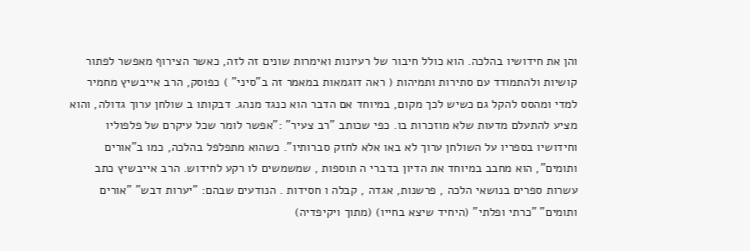והן את חידושיו בהלכה. הוא כולל חיבור של רעיונות ואימרות שונים זה לזה, כאשר הצירוף מאפשר לפתור קושיות ולהתמודד עם סתירות ותמיהות ( ראה דוגמאות במאמר זה ב"סיני" ) כפוסק, הרב אייבשיץ מחמיר למדי ומהסס להקל גם כשיש לכך מקום, במיוחד אם הדבר הוא כנגד מנהג. דבקותו ב שולחן ערוך גדולה, והוא מציע להתעלם מדעות שלא מוזכרות בו. כפי שכותב "רב צעיר" :"אפשר לומר שכל עיקרם של פלפוליו וחידושיו בספריו על השולחן ערוך לא באו אלא לחזק סברותיו". כשהוא מתפלפל בהלכה, כמו ב"אורים ותומים", הוא מחבב במיוחד את הדיון בדברי ה תוספות , שמשמשים לו רקע לחידוש. הרב אייבשיץ כתב עשרות ספרים בנושאי הלכה , פרשנות, אגדה , קבלה ו חסידות . הנודעים שבהם: "יערות דבש" "אורים ותומים" "כרתי ופלתי" (היחיד שיצא בחייו) (מתוך ויקיפדיה)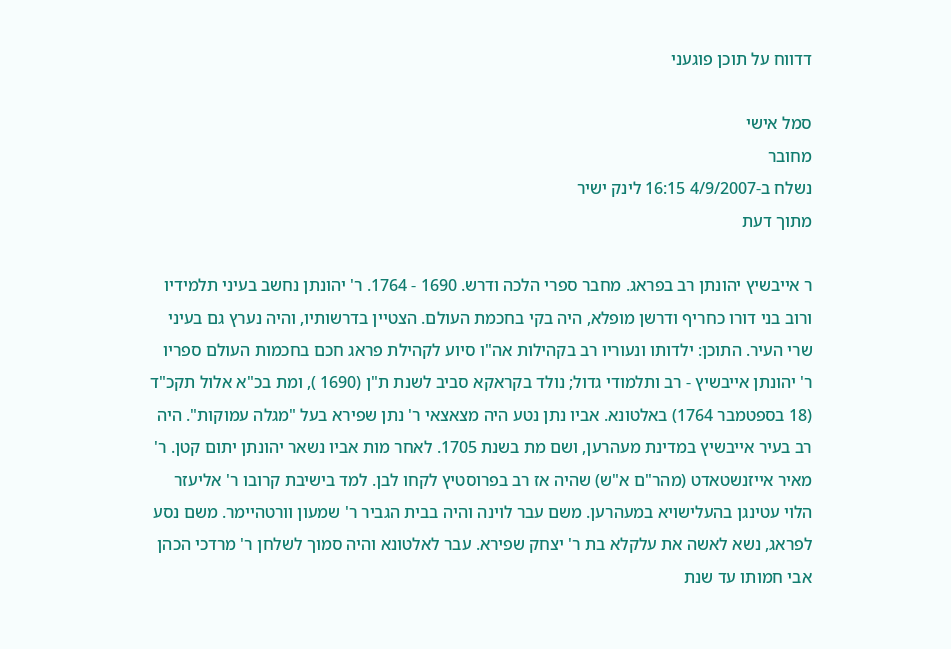דדווח על תוכן פוגעני

סמל אישי
מחובר
נשלח ב-4/9/2007 16:15 לינק ישיר
מתוך דעת

ר אייבשיץ יהונתן רב בפראג. מחבר ספרי הלכה ודרש. 1690 - 1764. ר' יהונתן נחשב בעיני תלמידיו ורוב בני דורו כחריף ודרשן מופלא, היה בקי בחכמת העולם. הצטיין בדרשותיו, והיה נערץ גם בעיני שרי העיר. התוכן: ילדותו ונעוריו רב בקהילות אה"ו סיוע לקהילת פראג חכם בחכמות העולם ספריו ר' יהונתן אייבשיץ - רב ותלמודי גדול; נולד בקראקא סביב לשנת ת"ן (1690 ), ומת בכ"א אלול תקכ"ד (18 בספטמבר 1764) באלטונא. אביו נתן נטע היה מצאצאי ר' נתן שפירא בעל "מגלה עמוקות". היה רב בעיר אייבשיץ במדינת מעהרען, ושם מת בשנת 1705. לאחר מות אביו נשאר יהונתן יתום קטן. ר' מאיר אייזנשטאדט (מהר"ם א"ש) שהיה אז רב בפרוסטיץ לקחו לבן. למד בישיבת קרובו ר' אליעזר הלוי עטינגן בהעלישויא במעהרען. משם עבר לוינה והיה בבית הגביר ר' שמעון וורטהיימר. משם נסע לפראג, נשא לאשה את עלקלא בת ר' יצחק שפירא. עבר לאלטונא והיה סמוך לשלחן ר' מרדכי הכהן אבי חמותו עד שנת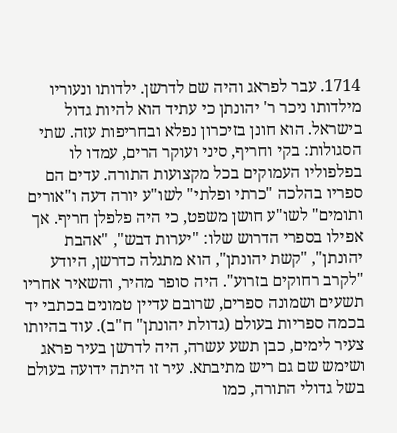1714. עבר לפראג והיה שם לדרשן. ילדותו ונעוריו מילדותו ניכר ר' יהונתן כי עתיד הוא להיות גדול בישראל. הוא חונן בזיכרון נפלא ובחריפות עזה. שתי הסגולות: בקי וחריף, סיני ועוקר הרים, עמדו לו בפלפוליו העמוקים בכל מקצועות התורה. עדים הם ספריו בהלכה "כרתי ופלתי" לשו"ע יורה דעה ו"אורים ותומים" לשו"ע חושן משפט, כי היה פלפלן חריף. אך אפילו בספרי הדרוש שלו: "יערות דבש", "אהבת יהונתן", "קשת יהונתן", הוא מתגלה כדרשן, היודע "לקרב רחוקים בזרוע". היה סופר מהיר, והשאיר אחריו תשעים ושמונה ספרים, שרובם עדיין טמונים בכתבי יד בכמה ספריות בעולם (גדולת יהונתן" ח"ב). עוד בהיותו צעיר לימים, כבן תשע עשרה, היה לדרשן בעיר פראג ושימש שם גם ריש מתיבתא. עיר זו היתה ידועה בעולם בשל גדולי התורה, כמו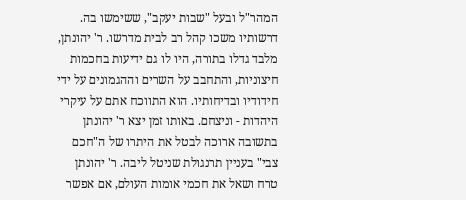המהר"ל ובעל "שבות יעקב", ששימשו בה. דרשותיו משכו קהל רב לבית מדרשו. ר' יהונתן, מלבד גדלו בתורה, היו לו גם ידיעות בחכמות חיצוניות, והתחבב על השרים וההגמונים על ידי חידודיו ובדיחותיו. הוא התווכח אתם על עיקרי היהדות - וניצחם. באותו זמן יצא ר' יהונתן בתשובה ארוכה לבטל את היתרו של ה"חכם צבי" בעניין תרנגולת שניטל ליבה. ר' יהונתן טרח ושאל את חכמי אומות העולם, אם אפשר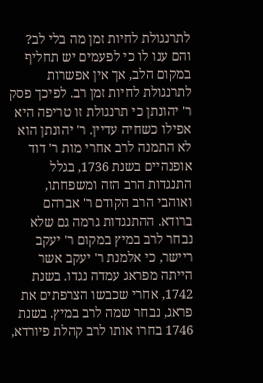לתרנגולת לחיות זמן מה בלי לב? והם ענו לו כי לפעמים יש תחליף במקום הלב, אך אין אפשרות לתרנגולת לחיות זמן רב. לפיכך פסק ר' יהונתן כי תרנגולת זו טריפה היא אפילו כשחיה עדיין. ר' יהונתן הוא לא התמנה לרב אחרי מות ר' דוד אופנהיים בשנת 1736, בגלל התנגדות הרב הזה ומשפחתו, ואוהבי הרב הקודם ר' אברהם ברודא. ההתנגדות גרמה גם שלא נבחר לרב במיץ במקום ר' יעקב ריישר, כי אלמנת ר' יעקב אשר הייתה מפראג עמדה נגדו. בשנת 1742, אחרי שכבשו הצרפתים את פראג, נבחר שמה לרב במיץ. בשנת 1746 בחרו אותו לרב קהלת פיורדא,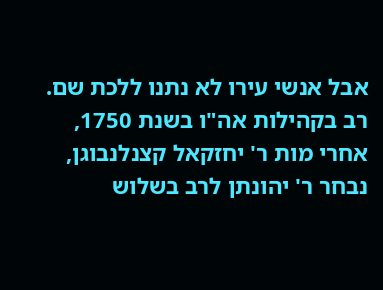אבל אנשי עירו לא נתנו ללכת שם. רב בקהילות אה"ו בשנת 1750, אחרי מות ר' יחזקאל קצנלנבוגן, נבחר ר' יהונתן לרב בשלוש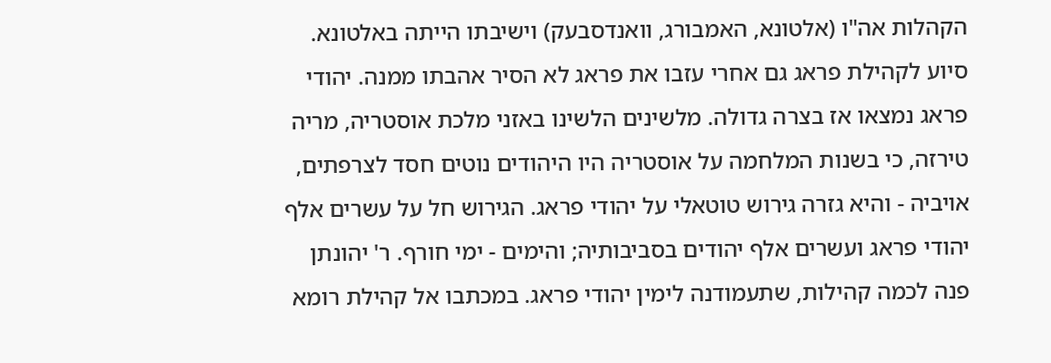הקהלות אה"ו (אלטונא, האמבורג, וואנדסבעק) וישיבתו הייתה באלטונא. סיוע לקהילת פראג גם אחרי עזבו את פראג לא הסיר אהבתו ממנה. יהודי פראג נמצאו אז בצרה גדולה. מלשינים הלשינו באזני מלכת אוסטריה, מריה טירזה, כי בשנות המלחמה על אוסטריה היו היהודים נוטים חסד לצרפתים, אויביה - והיא גזרה גירוש טוטאלי על יהודי פראג. הגירוש חל על עשרים אלף יהודי פראג ועשרים אלף יהודים בסביבותיה; והימים - ימי חורף. ר' יהונתן פנה לכמה קהילות, שתעמודנה לימין יהודי פראג. במכתבו אל קהילת רומא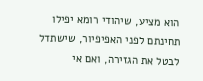הוא מציע, שיהודי רומא יפילו תחינתם לפני האפיפיור, שישתדל לבטל את הגזירה, ואם אי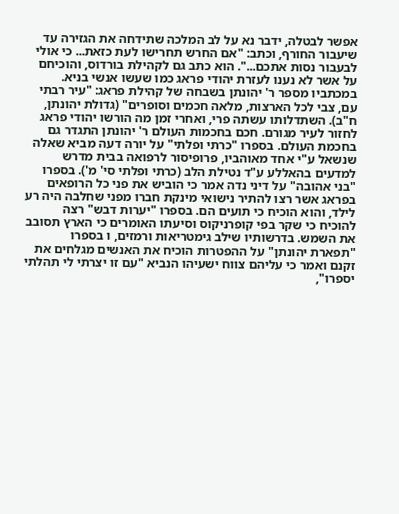אפשר לבטלה, ידבר נא על לב המלכה שתידחה את הגזירה עד שיעבור החורף, וכתב: "אם החרש תחרישו לעת כזאת... כי אולי לבעבור נסות אתכם...". הוא כתב גם לקהילת בורדוס, והוכיחם על אשר לא נענו לעזרת יהודי פראג כמו שעשו אנשי בניא. במכתביו מספר ר' יהונתן בשבחה של קהילת פראג: "עיר רבתי עם, צבי לכל הארצות, מלאה חכמים וסופרים" (גדולת יהונתן, ח"ב). השתדלותו עשתה פרי, ואחרי זמן מה הורשו יהודי פראג לחזור לעיר מגורם. חכם בחכמות העולם ר' יהונתן התגדר גם בחכמת העולם. בספרו "כרתי ופלתי" על יורה דעה מביא שאלה שנשאל ע"י אחד מאוהביו, פרופיסור לרפואה בבית מדרש למדעים בהאללע ע"ד נטילת הלב (כרתי ופלתי סי' מ'). בספרו "בני אהובה" על דיני נדה אמר כי הוביש את פני כל הרופאים בפראג אשר רצו להתיר נישואי מינקת חברו מפני שחלבה היה רע לילד, והוא הוכיח כי תועים הם. בספרו "יערות דבש" רצה להוכיח כי שקר בפי קופרניקוס וסיעתו האומרים כי הארץ תסובב את השמש. בדרשותיו שילב גימטריאות ורמזים, ו בספרו "תפארת יהונתן" על ההפטרות הוכיח את האנשים מגלחים את זקנם ואמר כי עליהם צווח ישעיהו הנביא "עם זו יצרתי לי תהלתי יספרו",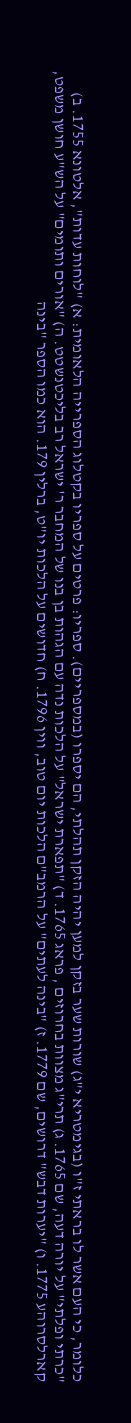כלומר, כי העם אשר לו בראתי ז"ו (בגימטריא י"ג) שורות שער בזקן למען יהיה הזקן תהלתי, הם יספרו (במספריים). ספריו: פרטים על ספריו בקטלוג הספרייה הלאומית: א) "לוחות עדות", אלטונא 1755. ב) "כרתי ופלתי" על יורה דעה, שם 1765. ג) תרי"ג מצוות בחרוזים , פראג 1765. ד) "תפארת ישראל" על הלכות נדה עם הגהות בן בנו של המחבר ר' ישראל רב בליכטנשטט. ה) "אורים ותומים" על הש"ע חושן משפט, קארלסרוהע 1775. ו) "יערות דבש" דרושים, שם 1779. ז) "בינה לעתים" על הרמב"ם הלכות יום טוב, ווין 1796. ח) חדושים על הלכות יו"ט, ברלין 179. הוא כמו הספר "בינה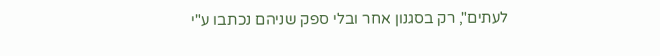לעתים", רק בסגנון אחר ובלי ספק שניהם נכתבו ע"י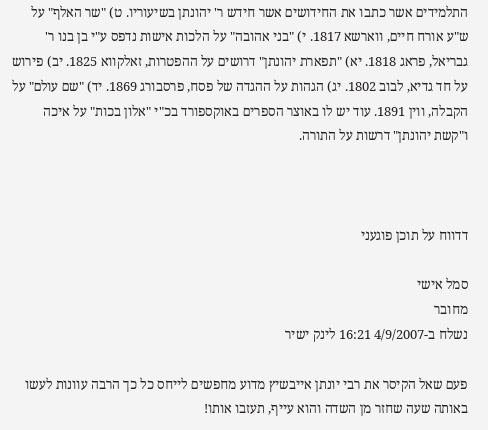התלמידים אשר כתבו את החידושים אשר חידש ר' יהונתן בשיעוריו. ט) "שר האלף" על ש"ע אורח חיים, ווארשא 1817. י) "בני אהובה" על הלכות אישות נדפס ע"י בן בנו ר' גבריאל, פראג 1818. יא) "תפארת יהונתן" דרושים על ההפטרות, זאלקווא 1825. יב) פירוש על חד גדיא, לבוב 1802. יג) הגהות על ההגדה של פסח, פרסבורג 1869. יד) "שם עולם" על הקבלה, ווין 1891. עוד יש לו באוצר הספרים באוקספורד בכ"י "אלון בכות" על איכה ו"קשת יהונתן" דרשות על התורה.



דדווח על תוכן פוגעני

סמל אישי
מחובר
נשלח ב-4/9/2007 16:21 לינק ישיר

פעם שאל הקיסר את רבי יונתן אייבשיץ מדוע מחפשים לייחס כל כך הרבה עוונות לעשו באותה שעה שחזר מן השדה והוא עייף, תעזבו אותו!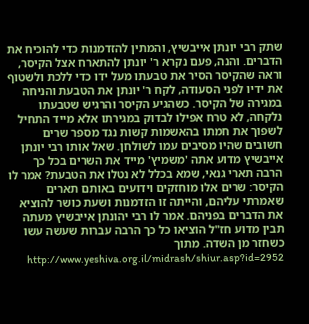שתק רבי יונתן אייבשיץ, והמתין להזדמנות כדי להוכיח את הדברים. והנה, פעם נקרא ר' יונתן להתארח אצל הקיסר, וראה שהקיסר הסיר את טבעתו מעל ידו כדי ללכת ולשטוף את ידיו לפני הסעודה, לקח ר' יונתן את הטבעת והניחה במגירה של הקיסר. כשהגיע הקיסר והרגיש שטבעתו נלקחה, לא טרח אפילו לבדוק במגירתו אלא מייד התחיל לשפוך את חמתו בהאשמות קשות נגד מספר שרים חשובים שהיו מסיבים עמו לשולחן. שאל אותו רבי יונתן אייבשיץ מדוע אתה 'משמיץ' מייד את השרים בכל כך הרבה תארי גנאי, שמא בכלל לא נטלו את הטבעת? אמר לו הקיסר: שרים אלו מוחזקים וידועים באותם תארים שאמרתי עליהם, והייתה זו הזדמנות ושעת כושר להוציא את הדברים בפניהם. אמר לו רבי יהונתן אייבשיץ מעתה תבין מדוע חז"ל הוציאו כל כך הרבה עברות שעשה עשו כשחזר מן השדה. מתוך http://www.yeshiva.org.il/midrash/shiur.asp?id=2952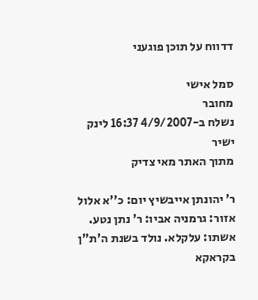דדווח על תוכן פוגעני

סמל אישי
מחובר
נשלח ב-4/9/2007 16:37 לינק ישיר
מתוך האתר מאי צדיק

ר' יהונתן אייבשיץ יום: כ''א אלול אזור: גרמניה אביו: ר' נתן נטע. אשתו: עלקלא. נולד בשנת ה'ת"ן בקראקא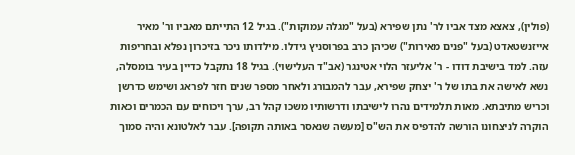(פולין), צאצא מצד אביו לר' נתן שפירא (בעל "מגלה עמוקות"). בגיל 12 התייתם מאביו ור' מאיר אייזנשטאדט (בעל "פנים מאירות") שכיהן כרב בפרוסניץ גידלו. מילדותו ניכר בזיכרון נפלא ובחריפות עזה. למד בישיבת דודו - ר' אליעזר הלוי אטינגר (אב"ד העלישוי). בגיל 18 נתקבל כדיין בעיר בומסלה, נשא לאישה את בתו של ר' יצחק שפירא, עבר להמבורג ולאחר מספר שנים חזר לפראג ושימש כדרשן וכריש מתיבתא. מאות תלמידים נהרו לישיבתו ודרשותיו משכו קהל רב, ערך ויכוחים עם הכמרים וכאות הוקרה לניצחונו הורשה להדפיס את הש"ס [מעשה שנאסר באותה תקופה]. עבר לאלטונא והיה סמוך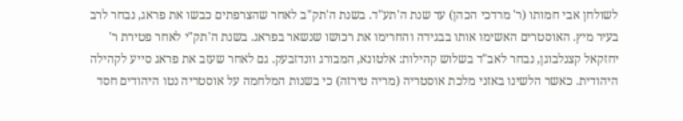לשולחן אבי חמותו (ר' מרדכי הכהן) עד שנת ה'תע"ד. בשנת ה'תק"ב לאחר שהצרפתים כבשו את פראג, נבחר לרב בעיר מיץ. האוסטרים האשימו אותו בבגידה והחרימו את רכושו שנשאר בפראג. בשנת ה'תק"י לאחר פטירת ר' יחזקאל קצנלבוגן, נבחר לאב"ד בשלוש קהילות: אלטונא, המבורג וונדזבעק. גם לאחר שעזב את פראג סייע לקהילה היהודית. כאשר הלשינו באזני מלכת אוסטריה (מריה טירזה) כי בשנות המלחמה על אוסטריה נטו היהודים חסד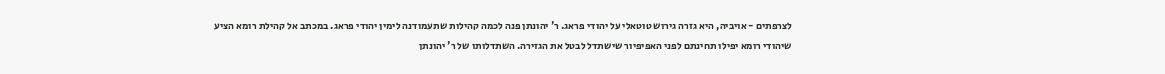לצרפתים - אויביה, היא גזרה גירוש טוטאלי על יהודי פראג. ר' יהונתן פנה לכמה קהילות שתעמודנה לימין יהודי פראג. במכתב אל קהילת רומא הציע שיהודי רומא יפילו תחינתם לפני האפיפיור שישתדל לבטל את הגזירה. השתדלותו של ר' יהונתן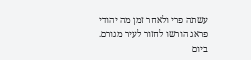עשתה פרי ולאחר זמן מה יהודי פראג הורשו לחזור לעיר מגורם. ביום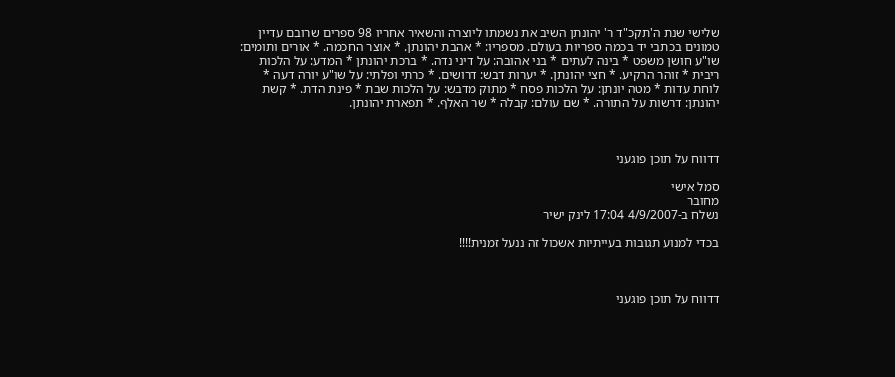שלישי שנת ה'תקכ"ד ר' יהונתן השיב את נשמתו ליוצרה והשאיר אחריו 98 ספרים שרובם עדיין טמונים בכתבי יד בכמה ספריות בעולם. מספריו: * אהבת יהונתן. * אוצר החכמה. * אורים ותומים: שו"ע חושן משפט * בינה לעתים * בני אהובה: על דיני נדה. * ברכת יהונתן * המדע: על הלכות ריבית * זוהר הרקיע. * חצי יהונתן. * יערות דבש: דרושים. * כרתי ופלתי: על שו"ע יורה דעה * לוחת עדות * מטה יונתן: על הלכות פסח * מתוק מדבש: על הלכות שבת * פינת הדת. * קשת יהונתן: דרשות על התורה. * שם עולם: קבלה * שר האלף. * תפארת יהונתן.



דדווח על תוכן פוגעני

סמל אישי
מחובר
נשלח ב-4/9/2007 17:04 לינק ישיר

בכדי למנוע תגובות בעייתיות אשכול זה ננעל זמנית!!!!



דדווח על תוכן פוגעני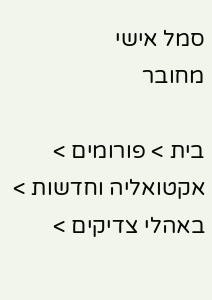סמל אישי
מחובר

בית > פורומים > אקטואליה וחדשות > באהלי צדיקים >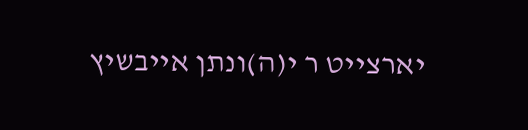יארצייט ר י(ה)ונתן אייבשיץ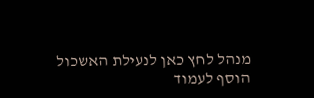מנהל לחץ כאן לנעילת האשכול
הוסף לעמוד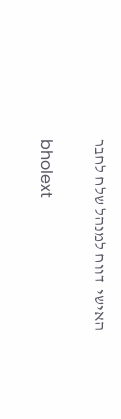האישי  דווח למנהל שלח לחבר

bholext